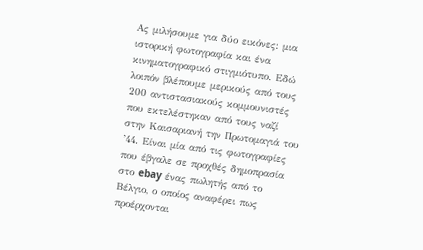Ας μιλήσουμε για δύο εικόνες: μια ιστορική φωτογραφία και ένα κινηματογραφικό στιγμιότυπο. Εδώ λοιπόν βλέπουμε μερικούς από τους 200 αντιστασιακούς κομμουνιστές που εκτελέστηκαν από τους ναζί στην Καισαριανή την Πρωτομαγιά του ’44. Είναι μία από τις φωτογραφίες που έβγαλε σε προχθές δημοπρασία στο ebay ένας πωλητής από το Βέλγιο, ο οποίος αναφέρει πως προέρχονται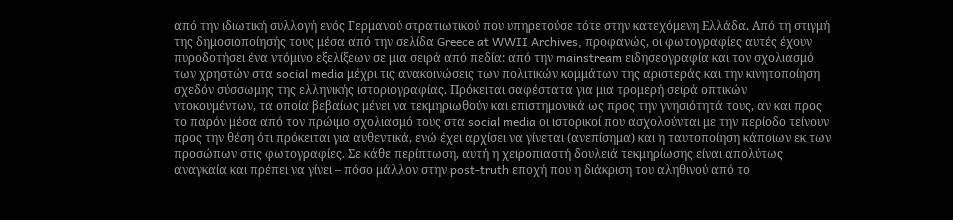από την ιδιωτική συλλογή ενός Γερμανού στρατιωτικού που υπηρετούσε τότε στην κατεχόμενη Ελλάδα. Από τη στιγμή της δημοσιοποίησής τους μέσα από την σελίδα Greece at WWII Archives, προφανώς, οι φωτογραφίες αυτές έχουν πυροδοτήσει ένα ντόμινο εξελίξεων σε μια σειρά από πεδία: από την mainstream ειδησεογραφία και τον σχολιασμό των χρηστών στα social media μέχρι τις ανακοινώσεις των πολιτικών κομμάτων της αριστεράς και την κινητοποίηση σχεδόν σύσσωμης της ελληνικής ιστοριογραφίας. Πρόκειται σαφέστατα για μια τρομερή σειρά οπτικών ντοκουμέντων, τα οποία βεβαίως μένει να τεκμηριωθούν και επιστημονικά ως προς την γνησιότητά τους, αν και προς το παρόν μέσα από τον πρώιμο σχολιασμό τους στα social media οι ιστορικοί που ασχολούνται με την περίοδο τείνουν προς την θέση ότι πρόκειται για αυθεντικά, ενώ έχει αρχίσει να γίνεται (ανεπίσημα) και η ταυτοποίηση κάποιων εκ των προσώπων στις φωτογραφίες. Σε κάθε περίπτωση, αυτή η χειροπιαστή δουλειά τεκμηρίωσης είναι απολύτως αναγκαία και πρέπει να γίνει – πόσο μάλλον στην post-truth εποχή που η διάκριση του αληθινού από το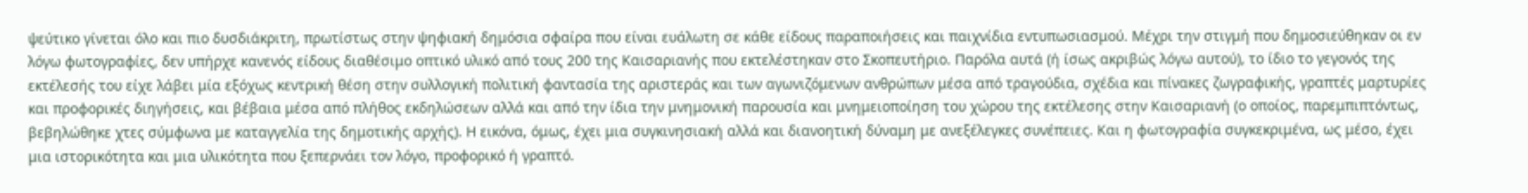ψεύτικο γίνεται όλο και πιο δυσδιάκριτη, πρωτίστως στην ψηφιακή δημόσια σφαίρα που είναι ευάλωτη σε κάθε είδους παραποιήσεις και παιχνίδια εντυπωσιασμού. Μέχρι την στιγμή που δημοσιεύθηκαν οι εν λόγω φωτογραφίες, δεν υπήρχε κανενός είδους διαθέσιμο οπτικό υλικό από τους 200 της Καισαριανής που εκτελέστηκαν στο Σκοπευτήριο. Παρόλα αυτά (ή ίσως ακριβώς λόγω αυτού), το ίδιο το γεγονός της εκτέλεσής του είχε λάβει μία εξόχως κεντρική θέση στην συλλογική πολιτική φαντασία της αριστεράς και των αγωνιζόμενων ανθρώπων μέσα από τραγούδια, σχέδια και πίνακες ζωγραφικής, γραπτές μαρτυρίες και προφορικές διηγήσεις, και βέβαια μέσα από πλήθος εκδηλώσεων αλλά και από την ίδια την μνημονική παρουσία και μνημειοποίηση του χώρου της εκτέλεσης στην Καισαριανή (ο οποίος, παρεμπιπτόντως, βεβηλώθηκε χτες σύμφωνα με καταγγελία της δημοτικής αρχής). Η εικόνα, όμως, έχει μια συγκινησιακή αλλά και διανοητική δύναμη με ανεξέλεγκες συνέπειες. Και η φωτογραφία συγκεκριμένα, ως μέσο, έχει μια ιστορικότητα και μια υλικότητα που ξεπερνάει τον λόγο, προφορικό ή γραπτό.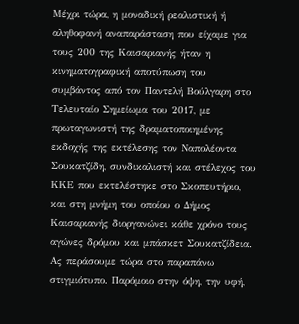Μέχρι τώρα, η μοναδική ρεαλιστική ή αληθοφανή αναπαράσταση που είχαμε για τους 200 της Καισαριανής ήταν η κινηματογραφική αποτύπωση του συμβάντος από τον Παντελή Βούλγαρη στο Τελευταίο Σημείωμα του 2017, με πρωταγωνιστή της δραματοποιημένης εκδοχής της εκτέλεσης τον Ναπολέοντα Σουκατζίδη, συνδικαλιστή και στέλεχος του ΚΚΕ που εκτελέστηκε στο Σκοπευτήριο, και στη μνήμη του οποίου ο Δήμος Καισαριανής διοργανώνει κάθε χρόνο τους αγώνες δρόμου και μπάσκετ Σουκατζίδεια. Ας περάσουμε τώρα στο παραπάνω στιγμιότυπο. Παρόμοιο στην όψη, την υφή,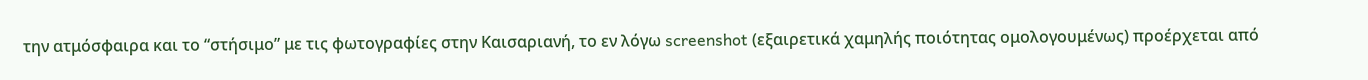την ατμόσφαιρα και το “στήσιμο” με τις φωτογραφίες στην Καισαριανή, το εν λόγω screenshot (εξαιρετικά χαμηλής ποιότητας ομολογουμένως) προέρχεται από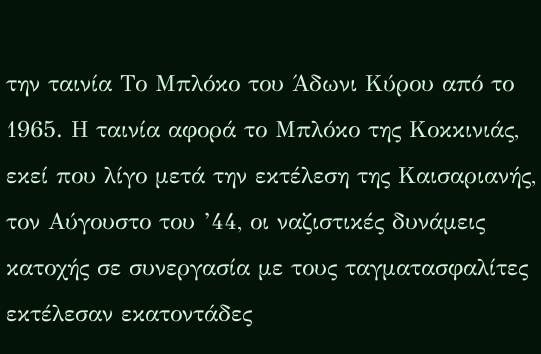την ταινία Το Μπλόκο του Άδωνι Κύρου από το 1965. Η ταινία αφορά το Μπλόκο της Κοκκινιάς, εκεί που λίγο μετά την εκτέλεση της Καισαριανής, τον Αύγουστο του ’44, οι ναζιστικές δυνάμεις κατοχής σε συνεργασία με τους ταγματασφαλίτες εκτέλεσαν εκατοντάδες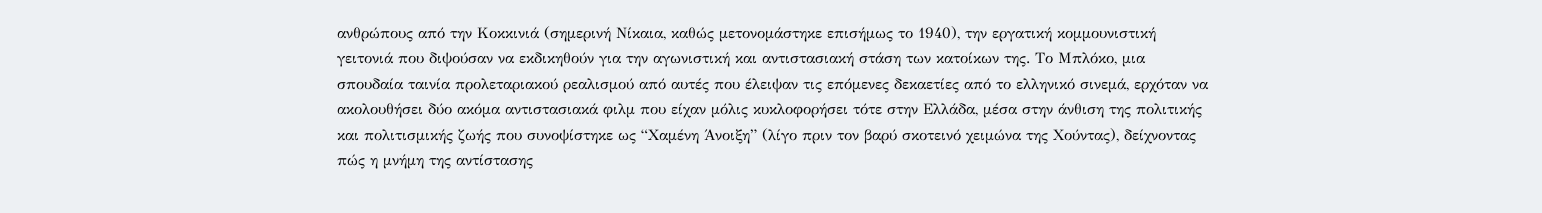ανθρώπους από την Κοκκινιά (σημερινή Νίκαια, καθώς μετονομάστηκε επισήμως το 1940), την εργατική κομμουνιστική γειτονιά που διψούσαν να εκδικηθούν για την αγωνιστική και αντιστασιακή στάση των κατοίκων της. Το Μπλόκο, μια σπουδαία ταινία προλεταριακού ρεαλισμού από αυτές που έλειψαν τις επόμενες δεκαετίες από το ελληνικό σινεμά, ερχόταν να ακολουθήσει δύο ακόμα αντιστασιακά φιλμ που είχαν μόλις κυκλοφορήσει τότε στην Ελλάδα, μέσα στην άνθιση της πολιτικής και πολιτισμικής ζωής που συνοψίστηκε ως “Χαμένη Άνοιξη” (λίγο πριν τον βαρύ σκοτεινό χειμώνα της Χούντας), δείχνοντας πώς η μνήμη της αντίστασης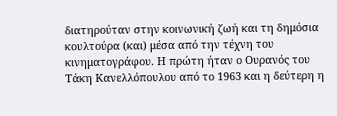διατηρούταν στην κοινωνική ζωή και τη δημόσια κουλτούρα (και) μέσα από την τέχνη του κινηματογράφου. Η πρώτη ήταν ο Ουρανός του Τάκη Κανελλόπουλου από το 1963 και η δεύτερη η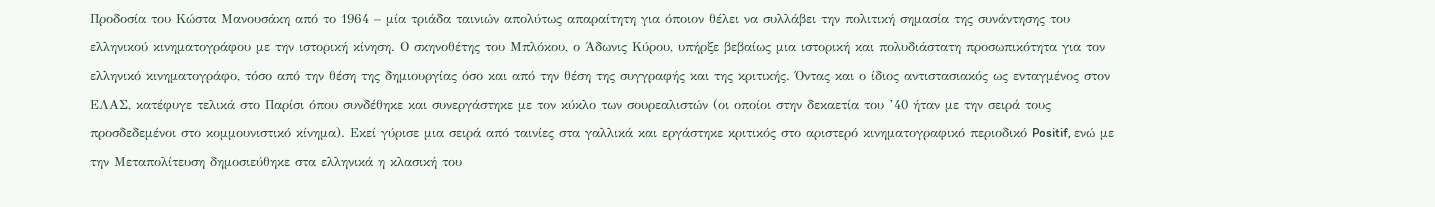Προδοσία του Κώστα Μανουσάκη από το 1964 – μία τριάδα ταινιών απολύτως απαραίτητη για όποιον θέλει να συλλάβει την πολιτική σημασία της συνάντησης του ελληνικού κινηματογράφου με την ιστορική κίνηση. Ο σκηνοθέτης του Μπλόκου, ο Άδωνις Κύρου, υπήρξε βεβαίως μια ιστορική και πολυδιάστατη προσωπικότητα για τον ελληνικό κινηματογράφο, τόσο από την θέση της δημιουργίας όσο και από την θέση της συγγραφής και της κριτικής. Όντας και ο ίδιος αντιστασιακός ως ενταγμένος στον ΕΛΑΣ, κατέφυγε τελικά στο Παρίσι όπου συνδέθηκε και συνεργάστηκε με τον κύκλο των σουρεαλιστών (οι οποίοι στην δεκαετία του ’40 ήταν με την σειρά τους προσδεδεμένοι στο κομμουνιστικό κίνημα). Εκεί γύρισε μια σειρά από ταινίες στα γαλλικά και εργάστηκε κριτικός στο αριστερό κινηματογραφικό περιοδικό Positif, ενώ με την Μεταπολίτευση δημοσιεύθηκε στα ελληνικά η κλασική του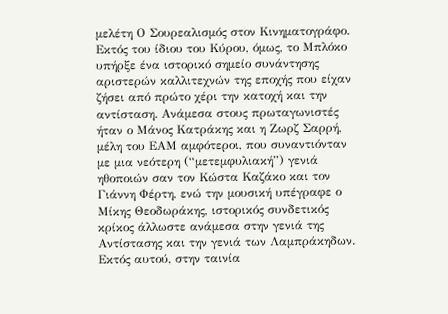μελέτη Ο Σουρεαλισμός στον Κινηματογράφο. Εκτός του ίδιου του Κύρου, όμως, το Μπλόκο υπήρξε ένα ιστορικό σημείο συνάντησης αριστερών καλλιτεχνών της εποχής που είχαν ζήσει από πρώτο χέρι την κατοχή και την αντίσταση. Ανάμεσα στους πρωταγωνιστές ήταν ο Μάνος Κατράκης και η Ζωρζ Σαρρή, μέλη του ΕΑΜ αμφότεροι, που συναντιόνταν με μια νεότερη (“μετεμφυλιακή”) γενιά ηθοποιών σαν τον Κώστα Καζάκο και τον Γιάννη Φέρτη, ενώ την μουσική υπέγραφε ο Μίκης Θεοδωράκης, ιστορικός συνδετικός κρίκος άλλωστε ανάμεσα στην γενιά της Αντίστασης και την γενιά των Λαμπράκηδων. Εκτός αυτού, στην ταινία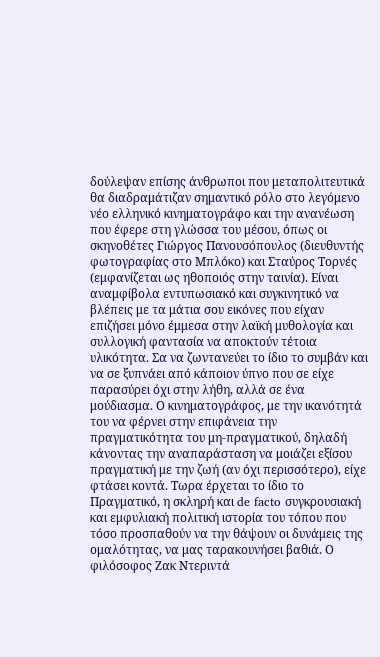δούλεψαν επίσης άνθρωποι που μεταπολιτευτικά θα διαδραμάτιζαν σημαντικό ρόλο στο λεγόμενο νέο ελληνικό κινηματογράφο και την ανανέωση που έφερε στη γλώσσα του μέσου, όπως οι σκηνοθέτες Γιώργος Πανουσόπουλος (διευθυντής φωτογραφίας στο Μπλόκο) και Σταύρος Τορνές (εμφανίζεται ως ηθοποιός στην ταινία). Είναι αναμφίβολα εντυπωσιακό και συγκινητικό να βλέπεις με τα μάτια σου εικόνες που είχαν επιζήσει μόνο έμμεσα στην λαϊκή μυθολογία και συλλογική φαντασία να αποκτούν τέτοια υλικότητα. Σα να ζωντανεύει το ίδιο το συμβάν και να σε ξυπνάει από κάποιον ύπνο που σε είχε παρασύρει όχι στην λήθη, αλλά σε ένα μούδιασμα. Ο κινηματογράφος, με την ικανότητά του να φέρνει στην επιφάνεια την πραγματικότητα του μη-πραγματικού, δηλαδή κάνοντας την αναπαράσταση να μοιάζει εξίσου πραγματική με την ζωή (αν όχι περισσότερο), είχε φτάσει κοντά. Τωρα έρχεται το ίδιο το Πραγματικό, η σκληρή και de facto συγκρουσιακή και εμφυλιακή πολιτική ιστορία του τόπου που τόσο προσπαθούν να την θάψουν οι δυνάμεις της ομαλότητας, να μας ταρακουνήσει βαθιά. Ο φιλόσοφος Ζακ Ντεριντά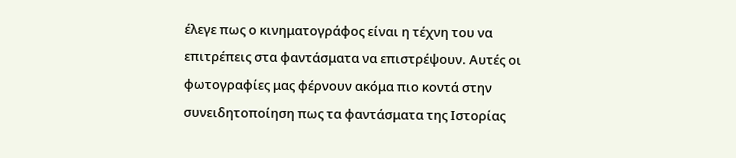έλεγε πως ο κινηματογράφος είναι η τέχνη του να επιτρέπεις στα φαντάσματα να επιστρέψουν. Αυτές οι φωτογραφίες μας φέρνουν ακόμα πιο κοντά στην συνειδητοποίηση πως τα φαντάσματα της Ιστορίας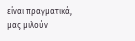είναι πραγματικά, μας μιλούν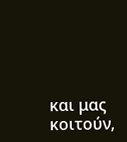και μας κοιτούν,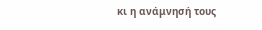κι η ανάμνησή τους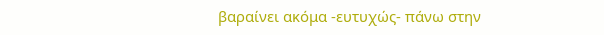βαραίνει ακόμα -ευτυχώς- πάνω στην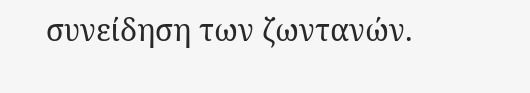συνείδηση των ζωντανών.